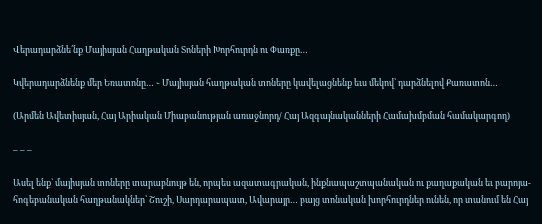Վերադարձնե՛նք Մայիսյան Հաղթական Տոների Խորհուրդն ու Փառքը…

Կվերադարձնենք մեր Եռատոնը… ֊ Մայիսյան հաղթական տոները կավելացնենք եւս մեկով՝ դարձնելով Քառատոն…

(Արմեն Ավետիսյան, Հայ Արիական Միաբանության առաջնորդ/ Հայ Ազգայնականների Համախմբման համակարգող)

– – –

Ասել ենք` մայիսյան տոները տարաբնույթ են, որպես ազատագրական, ինքնապաշտպանական ու քաղաքական եւ բարոյա-հոգեբանական հաղթանակներ՝ Շուշի, Սարդարապատ, Ավարայր… բայց տոնական խորհուրդներ ունեն, որ տանում են Հայ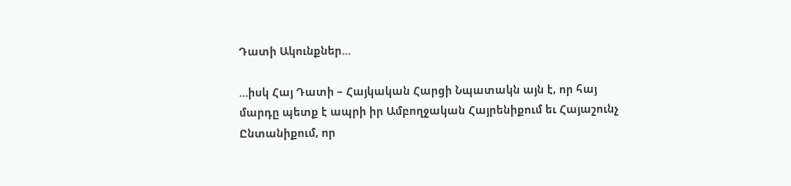Դատի Ակունքներ…

…իսկ Հայ Դատի – Հայկական Հարցի Նպատակն այն է, որ հայ մարդը պետք է ապրի իր Ամբողջական Հայրենիքում եւ Հայաշունչ Ընտանիքում, որ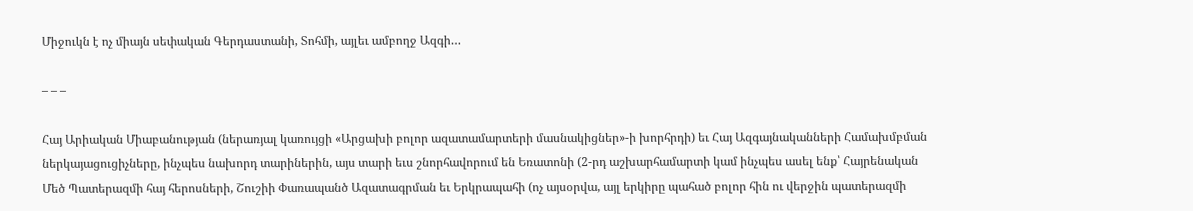Միջուկն է ոչ միայն սեփական Գերդաստանի, Տոհմի, այլեւ ամբողջ Ազգի…

– – –

Հայ Արիական Միաբանության (ներառյալ կառույցի «Արցախի բոլոր ազատամարտերի մասնակիցներ»-ի խորհրդի) եւ Հայ Ազգայնականների Համախմբման ներկայացուցիչները, ինչպես նախորդ տարիներին, այս տարի եւս շնորհավորում են Եռատոնի (2-րդ աշխարհամարտի կամ ինչպես ասել ենք՝ Հայրենական Մեծ Պատերազմի հայ հերոսների, Շուշիի Փառապանծ Ազատագրման եւ Երկրապահի (ոչ այսօրվա, այլ երկիրը պահած բոլոր հին ու վերջին պատերազմի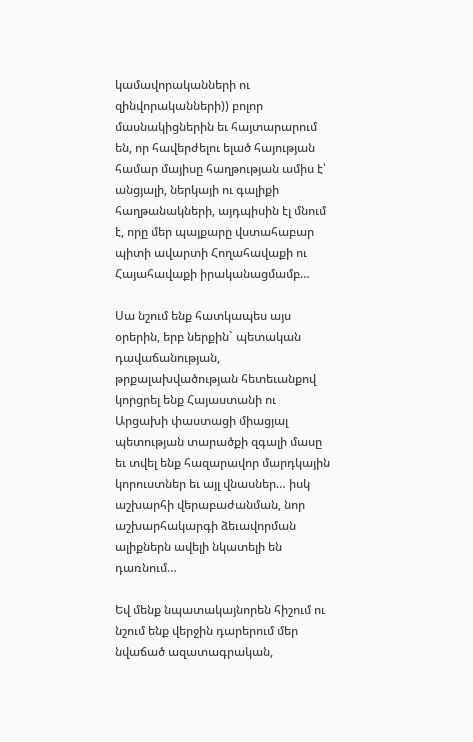կամավորականների ու զինվորականների)) բոլոր մասնակիցներին եւ հայտարարում են, որ հավերժելու ելած հայության համար մայիսը հաղթության ամիս է՝ անցյալի, ներկայի ու գալիքի հաղթանակների, այդպիսին էլ մնում է, որը մեր պայքարը վստահաբար պիտի ավարտի Հողահավաքի ու Հայահավաքի իրականացմամբ…

Սա նշում ենք հատկապես այս օրերին, երբ ներքին` պետական դավաճանության, թրքալախվածության հետեւանքով կորցրել ենք Հայաստանի ու Արցախի փաստացի միացյալ պետության տարածքի զգալի մասը եւ տվել ենք հազարավոր մարդկային կորուստներ եւ այլ վնասներ… իսկ աշխարհի վերաբաժանման, նոր աշխարհակարգի ձեւավորման ալիքներն ավելի նկատելի են դառնում…

Եվ մենք նպատակայնորեն հիշում ու նշում ենք վերջին դարերում մեր նվաճած ազատագրական,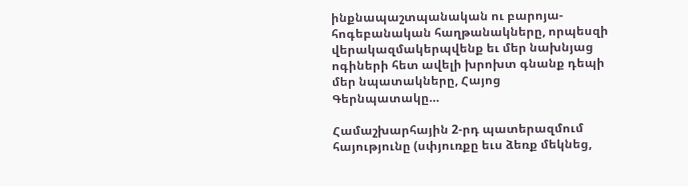ինքնապաշտպանական ու բարոյա-հոգեբանական հաղթանակները, որպեսզի վերակազմակերպվենք եւ մեր նախնյաց ոգիների հետ ավելի խրոխտ գնանք դեպի մեր նպատակները, Հայոց Գերնպատակը…

Համաշխարհային 2-րդ պատերազմում հայությունը (սփյուռքը եւս ձեռք մեկնեց,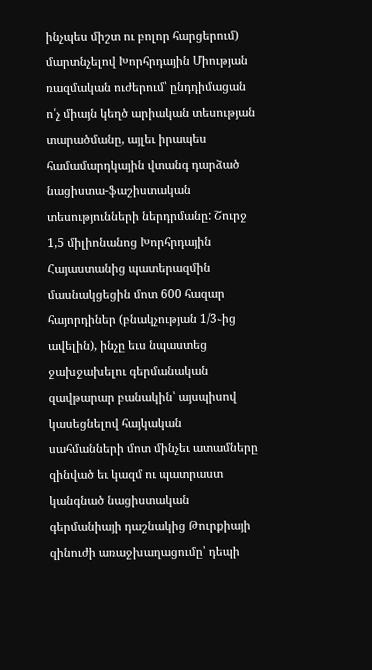ինչպես միշտ ու բոլոր հարցերում) մարտնչելով Խորհրդային Միության ռազմական ուժերում՝ ընդդիմացան ո՛չ միայն կեղծ արիական տեսության տարածմանը, այլեւ իրապես համամարդկային վտանգ դարձած նացիստա-ֆաշիստական տեսությունների ներդրմանը: Շուրջ 1,5 միլիոնանոց Խորհրդային Հայաստանից պատերազմին մասնակցեցին մոտ 600 հազար հայորդիներ (բնակչության 1/3֊ից ավելին), ինչը եւս նպաստեց ջախջախելու գերմանական զավթարար բանակին՝ այսպիսով կասեցնելով հայկական սահմանների մոտ մինչեւ ատամները զինված եւ կազմ ու պատրաստ կանգնած նացիստական գերմանիայի դաշնակից Թուրքիայի զինուժի առաջխաղացումը՝ դեպի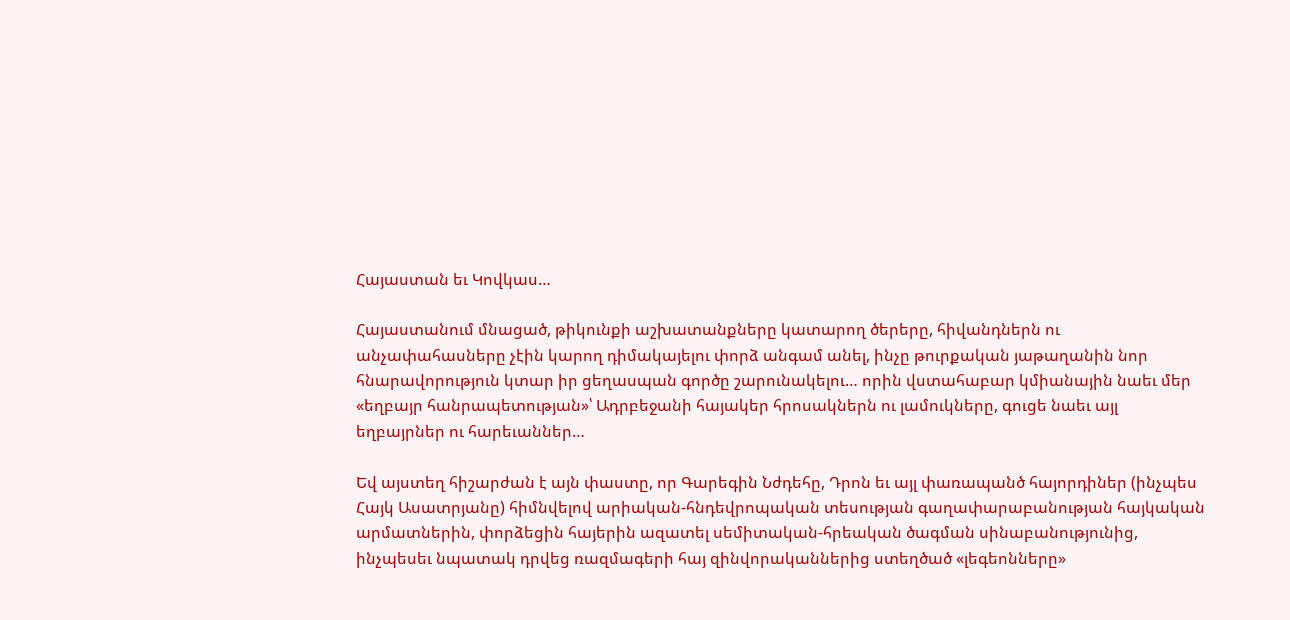Հայաստան եւ Կովկաս…

Հայաստանում մնացած, թիկունքի աշխատանքները կատարող ծերերը, հիվանդներն ու անչափահասները չէին կարող դիմակայելու փորձ անգամ անել, ինչը թուրքական յաթաղանին նոր հնարավորություն կտար իր ցեղասպան գործը շարունակելու… որին վստահաբար կմիանային նաեւ մեր «եղբայր հանրապետության»՝ Ադրբեջանի հայակեր հրոսակներն ու լամուկները, գուցե նաեւ այլ եղբայրներ ու հարեւաններ…

Եվ այստեղ հիշարժան է այն փաստը, որ Գարեգին Նժդեհը, Դրոն եւ այլ փառապանծ հայորդիներ (ինչպես Հայկ Ասատրյանը) հիմնվելով արիական-հնդեվրոպական տեսության գաղափարաբանության հայկական արմատներին, փորձեցին հայերին ազատել սեմիտական-հրեական ծագման սինաբանությունից, ինչպեսեւ նպատակ դրվեց ռազմագերի հայ զինվորականներից ստեղծած «լեգեոնները»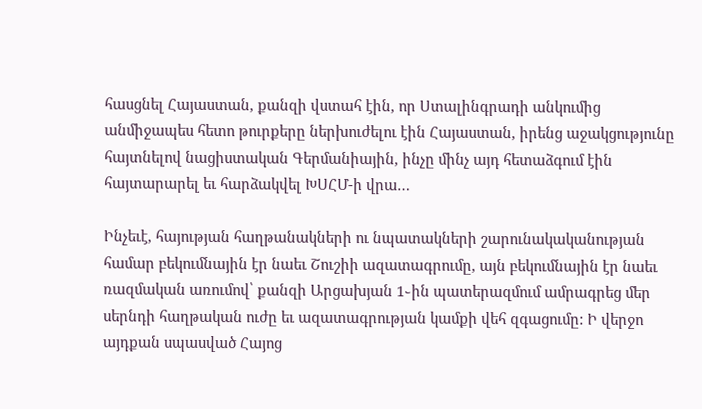հասցնել Հայաստան, քանզի վստահ էին, որ Ստալինգրադի անկումից անմիջապես հետո թուրքերը ներխուժելու էին Հայաստան, իրենց աջակցությունը հայտնելով նացիստական Գերմանիային, ինչը մինչ այդ հետաձգում էին հայտարարել եւ հարձակվել ԽՍՀՄ-ի վրա…

Ինչեւէ, հայության հաղթանակների ու նպատակների շարունակականության համար բեկումնային էր նաեւ Շուշիի ազատագրումը, այն բեկումնային էր նաեւ ռազմական առումով՝ քանզի Արցախյան 1֊ին պատերազմում ամրագրեց մեր սերնդի հաղթական ուժը եւ ազատագրության կամքի վեհ զգացումը: Ի վերջո այդքան սպասված Հայոց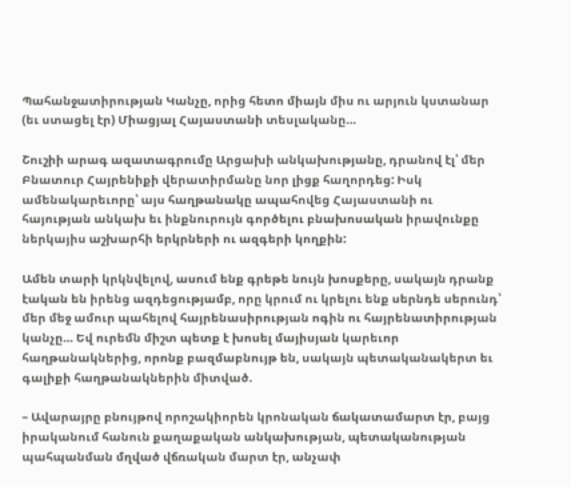Պահանջատիրության Կանչը, որից հետո միայն միս ու արյուն կստանար (եւ ստացել էր) Միացյալ Հայաստանի տեսլականը…

Շուշիի արագ ազատագրումը Արցախի անկախությանը, դրանով էլ՝ մեր Բնատուր Հայրենիքի վերատիրմանը նոր լիցք հաղորդեց: Իսկ ամենակարեւորը՝ այս հաղթանակը ապահովեց Հայաստանի ու հայության անկախ եւ ինքնուրույն գործելու բնախոսական իրավունքը ներկայիս աշխարհի երկրների ու ազգերի կողքին:

Ամեն տարի կրկնվելով, ասում ենք գրեթե նույն խոսքերը, սակայն դրանք էական են իրենց ազդեցությամբ, որը կրում ու կրելու ենք սերնդե սերունդ՝ մեր մեջ ամուր պահելով հայրենասիրության ոգին ու հայրենատիրության կանչը… Եվ ուրեմն միշտ պետք է խոսել մայիսյան կարեւոր հաղթանակներից, որոնք բազմաբնույթ են, սակայն պետականակերտ եւ գալիքի հաղթանակներին միտված.

– Ավարայրը բնույթով որոշակիորեն կրոնական ճակատամարտ էր, բայց իրականում հանուն քաղաքական անկախության, պետականության պահպանման մղված վճռական մարտ էր, անչափ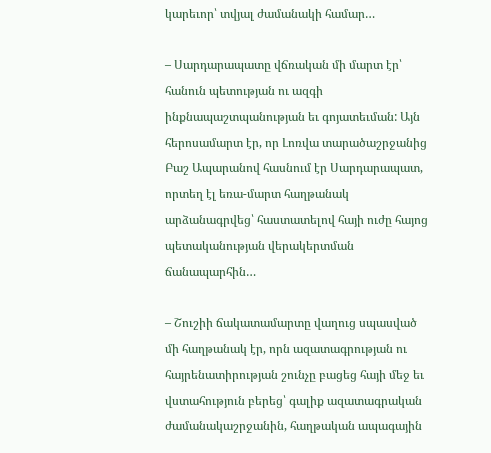կարեւոր՝ տվյալ ժամանակի համար…

– Սարդարապատը վճռական մի մարտ էր՝ հանուն պետության ու ազգի ինքնապաշտպանության եւ գոյատեւման: Այն հերոսամարտ էր, որ Լոռվա տարածաշրջանից Բաշ Ապարանով հասնում էր Սարդարապատ, որտեղ էլ եռա-մարտ հաղթանակ արձանագրվեց՝ հաստատելով հայի ուժը հայոց պետականության վերակերտման ճանապարհին…

– Շուշիի ճակատամարտը վաղուց սպասված մի հաղթանակ էր, որն ազատագրության ու հայրենատիրության շունչը բացեց հայի մեջ եւ վստահություն բերեց՝ գալիք ազատագրական ժամանակաշրջանին, հաղթական ապագային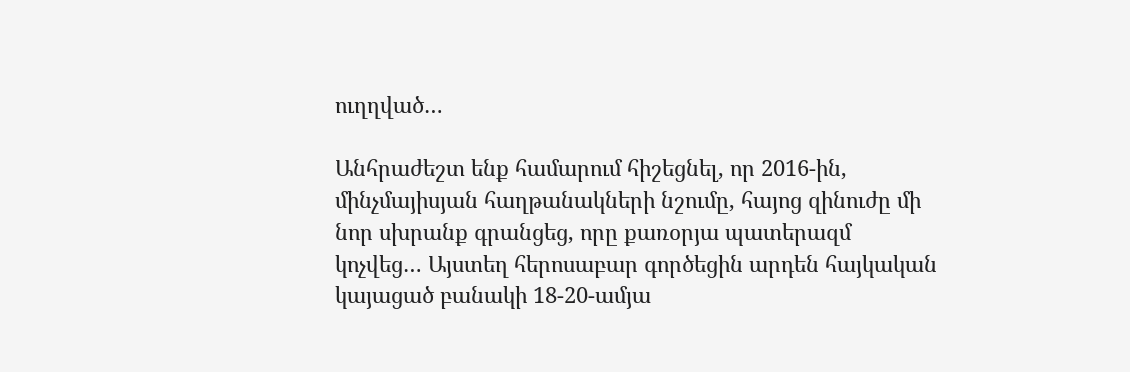ուղղված…

Անհրաժեշտ ենք համարում հիշեցնել, որ 2016-ին, մինչմայիսյան հաղթանակների նշումը, հայոց զինուժը մի նոր սխրանք գրանցեց, որը քառօրյա պատերազմ կոչվեց… Այստեղ հերոսաբար գործեցին արդեն հայկական կայացած բանակի 18-20-ամյա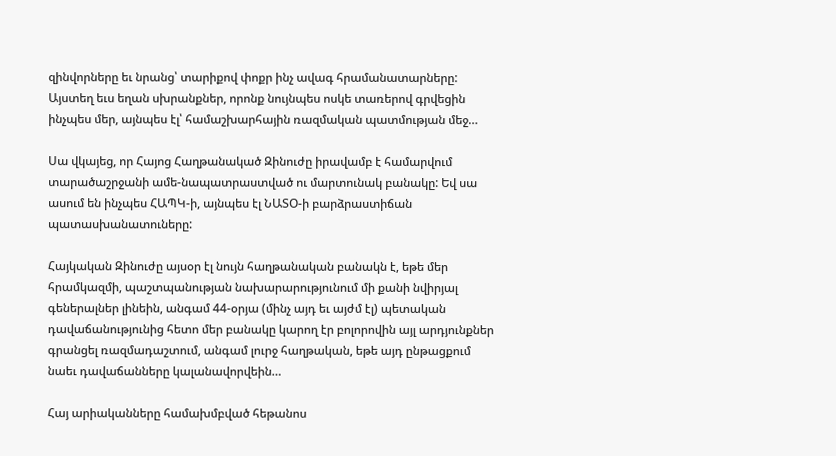զինվորները եւ նրանց՝ տարիքով փոքր ինչ ավագ հրամանատարները: Այստեղ եւս եղան սխրանքներ, որոնք նույնպես ոսկե տառերով գրվեցին ինչպես մեր, այնպես էլ՝ համաշխարհային ռազմական պատմության մեջ…

Սա վկայեց, որ Հայոց Հաղթանակած Զինուժը իրավամբ է համարվում տարածաշրջանի ամե-նապատրաստված ու մարտունակ բանակը: Եվ սա ասում են ինչպես ՀԱՊԿ-ի, այնպես էլ ՆԱՏՕ-ի բարձրաստիճան պատասխանատուները:

Հայկական Զինուժը այսօր էլ նույն հաղթանական բանակն է, եթե մեր հրամկազմի, պաշտպանության նախարարությունում մի քանի նվիրյալ գեներալներ լինեին, անգամ 44-օրյա (մինչ այդ եւ այժմ էլ) պետական դավաճանությունից հետո մեր բանակը կարող էր բոլորովին այլ արդյունքներ գրանցել ռազմադաշտում, անգամ լուրջ հաղթական, եթե այդ ընթացքում նաեւ դավաճանները կալանավորվեին…

Հայ արիականները համախմբված հեթանոս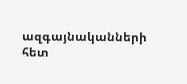ազգայնականների հետ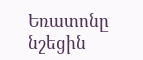Եռատոնը նշեցին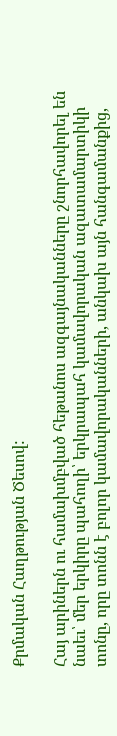Քրմական Հաղթության Ծեսով:

Հայ արիներն ու համախմբված հեթանոս ազգայնականները շնորհավորել են նաեւ՝ մեր երկիրը պահողի՝ երկրապահ կամավորական ազատամարտիկի տոնը, որը տոնն է բոլոր կամավորականների, անկախ այն հանգամանքից,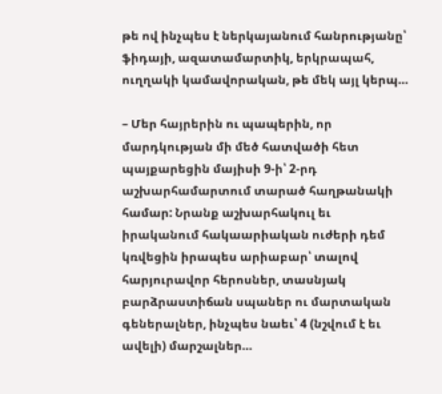թե ով ինչպես է ներկայանում հանրությանը՝ ֆիդայի, ազատամարտիկ, երկրապահ, ուղղակի կամավորական, թե մեկ այլ կերպ…

– Մեր հայրերին ու պապերին, որ մարդկության մի մեծ հատվածի հետ պայքարեցին մայիսի 9-ի՝ 2-րդ աշխարհամարտում տարած հաղթանակի համար: Նրանք աշխարհակուլ եւ իրականում հակաարիական ուժերի դեմ կռվեցին իրապես արիաբար՝ տալով հարյուրավոր հերոսներ, տասնյակ բարձրաստիճան սպաներ ու մարտական գեներալներ, ինչպես նաեւ՝ 4 (նշվում է եւ ավելի) մարշալներ…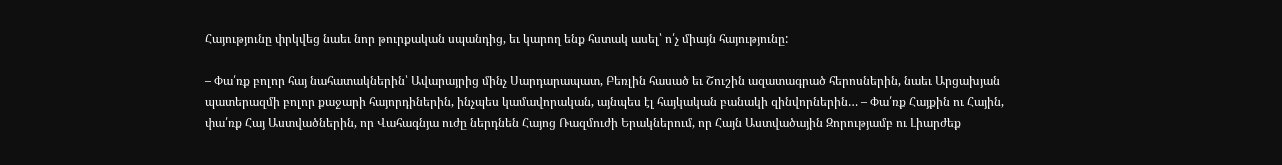Հայությունը փրկվեց նաեւ նոր թուրքական սպանդից, եւ կարող ենք հստակ ասել՝ ո՛չ միայն հայությունը:

– Փա՛ռք բոլոր հայ նահատակներին՝ Ավարայրից մինչ Սարդարապատ, Բեռլին հասած եւ Շուշին ազատագրած հերոսներին, նաեւ Արցախյան պատերազմի բոլոր քաջարի հայորդիներին, ինչպես կամավորական, այնպես էլ հայկական բանակի զինվորներին… – Փա՛ռք Հայքին ու Հային, փա՛ռք Հայ Աստվածներին, որ Վահագնյա ուժը ներդնեն Հայոց Ռազմուժի Երակներում, որ Հայն Աստվածային Զորությամբ ու Լիարժեք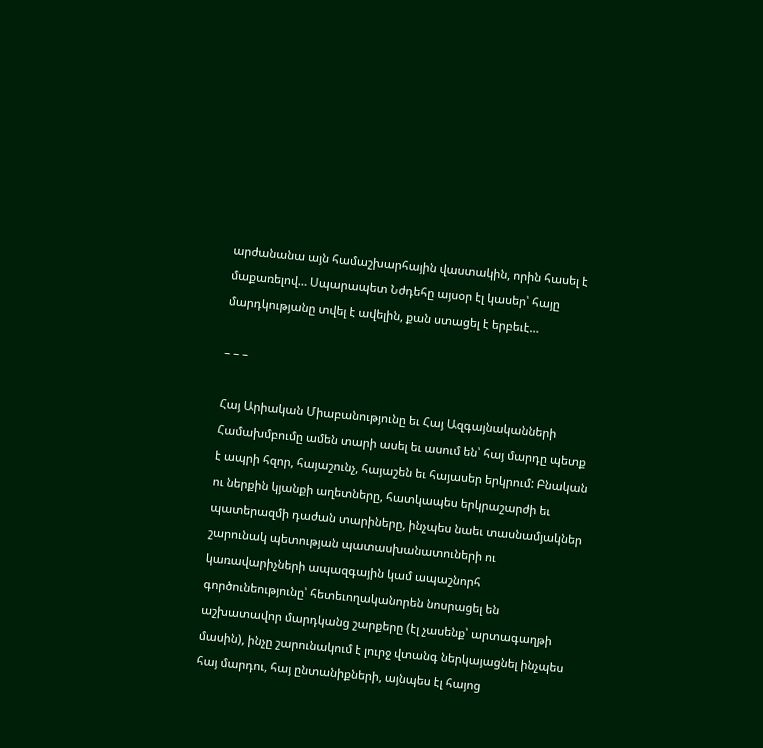արժանանա այն համաշխարհային վաստակին, որին հասել է մաքառելով… Սպարապետ Նժդեհը այսօր էլ կասեր՝ հայը մարդկությանը տվել է ավելին, քան ստացել է երբեւէ…

– – –

Հայ Արիական Միաբանությունը եւ Հայ Ազգայնականների Համախմբումը ամեն տարի ասել եւ ասում են՝ հայ մարդը պետք է ապրի հզոր, հայաշունչ, հայաշեն եւ հայասեր երկրում: Բնական ու ներքին կյանքի աղետները, հատկապես երկրաշարժի եւ պատերազմի դաժան տարիները, ինչպես նաեւ տասնամյակներ շարունակ պետության պատասխանատուների ու կառավարիչների ապազգային կամ ապաշնորհ գործունեությունը՝ հետեւողականորեն նոսրացել են աշխատավոր մարդկանց շարքերը (էլ չասենք՝ արտագաղթի մասին), ինչը շարունակում է լուրջ վտանգ ներկայացնել ինչպես հայ մարդու, հայ ընտանիքների, այնպես էլ հայոց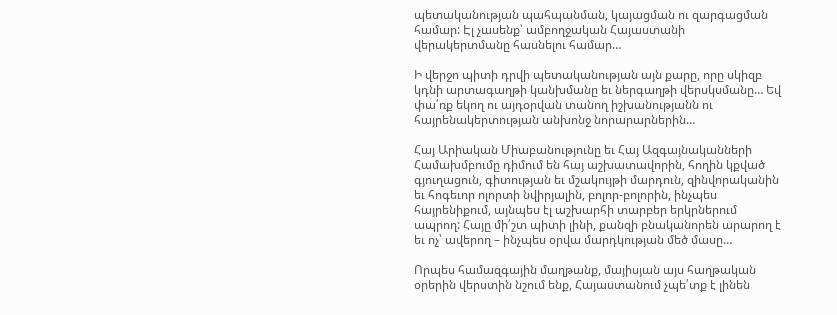պետականության պահպանման, կայացման ու զարգացման համար: Էլ չասենք՝ ամբողջական Հայաստանի վերակերտմանը հասնելու համար…

Ի վերջո պիտի դրվի պետականության այն քարը, որը սկիզբ կդնի արտագաղթի կանխմանը եւ ներգաղթի վերսկսմանը… Եվ փա՛ռք եկող ու այդօրվան տանող իշխանությանն ու հայրենակերտության անխոնջ նորարարներին…

Հայ Արիական Միաբանությունը եւ Հայ Ազգայնականների Համախմբումը դիմում են հայ աշխատավորին, հողին կքված գյուղացուն, գիտության եւ մշակույթի մարդուն, զինվորականին եւ հոգեւոր ոլորտի նվիրյալին, բոլոր-բոլորին, ինչպես հայրենիքում, այնպես էլ աշխարհի տարբեր երկրներում ապրող: Հայը մի՛շտ պիտի լինի, քանզի բնականորեն արարող է եւ ոչ՝ ավերող – ինչպես օրվա մարդկության մեծ մասը…

Որպես համազգային մաղթանք, մայիսյան այս հաղթական օրերին վերստին նշում ենք, Հայաստանում չպե՛տք է լինեն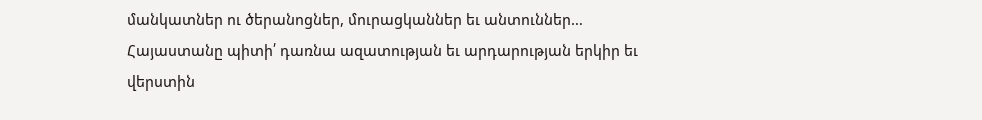մանկատներ ու ծերանոցներ, մուրացկաններ եւ անտուններ… Հայաստանը պիտի՛ դառնա ազատության եւ արդարության երկիր եւ վերստին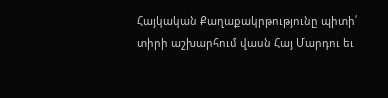Հայկական Քաղաքակրթությունը պիտի՛ տիրի աշխարհում վասն Հայ Մարդու եւ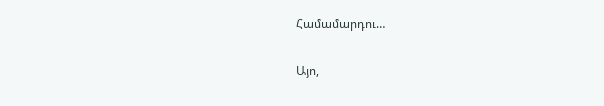Համամարդու…

Այո,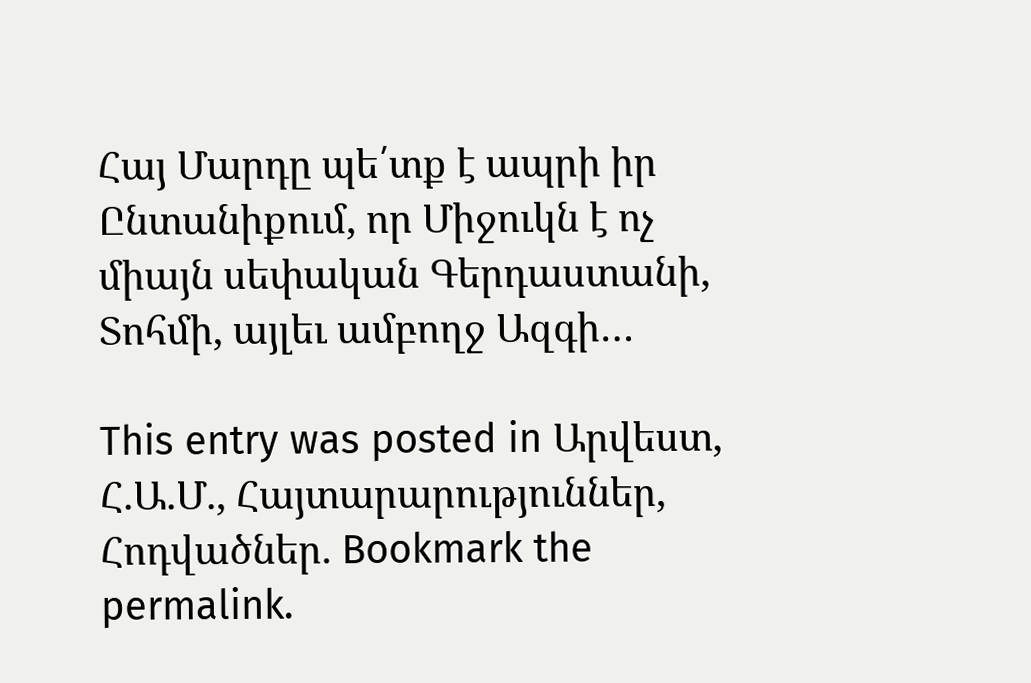Հայ Մարդը պե՛տք է ապրի իր Ընտանիքում, որ Միջուկն է ոչ միայն սեփական Գերդաստանի, Տոհմի, այլեւ ամբողջ Ազգի…

This entry was posted in Արվեստ, Հ.Ա.Մ., Հայտարարություններ, Հոդվածներ. Bookmark the permalink.